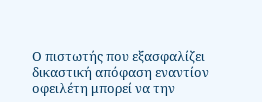Ο πιστωτής που εξασφαλίζει δικαστική απόφαση εναντίον οφειλέτη μπορεί να την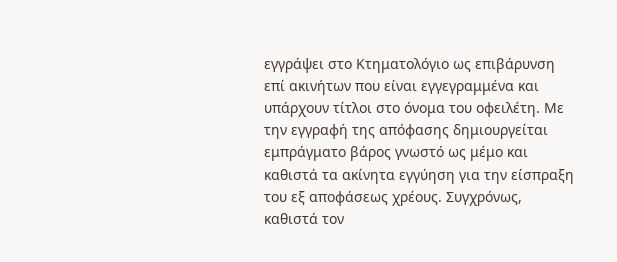εγγράψει στο Κτηματολόγιο ως επιβάρυνση επί ακινήτων που είναι εγγεγραμμένα και υπάρχουν τίτλοι στο όνομα του οφειλέτη. Με την εγγραφή της απόφασης δημιουργείται εμπράγματο βάρος γνωστό ως μέμο και καθιστά τα ακίνητα εγγύηση για την είσπραξη του εξ αποφάσεως χρέους. Συγχρόνως, καθιστά τον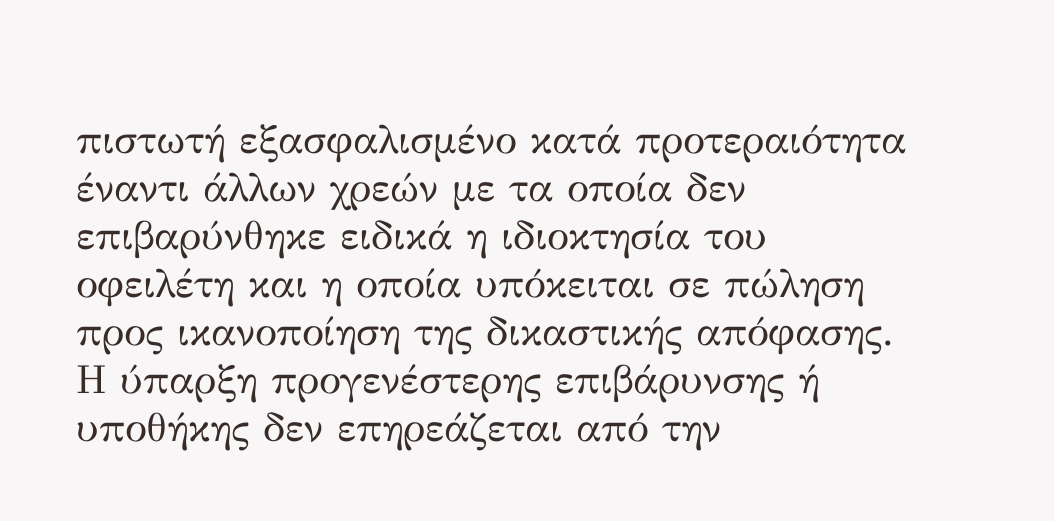πιστωτή εξασφαλισμένο κατά προτεραιότητα έναντι άλλων χρεών με τα οποία δεν επιβαρύνθηκε ειδικά η ιδιοκτησία του οφειλέτη και η οποία υπόκειται σε πώληση προς ικανοποίηση της δικαστικής απόφασης. Η ύπαρξη προγενέστερης επιβάρυνσης ή υποθήκης δεν επηρεάζεται από την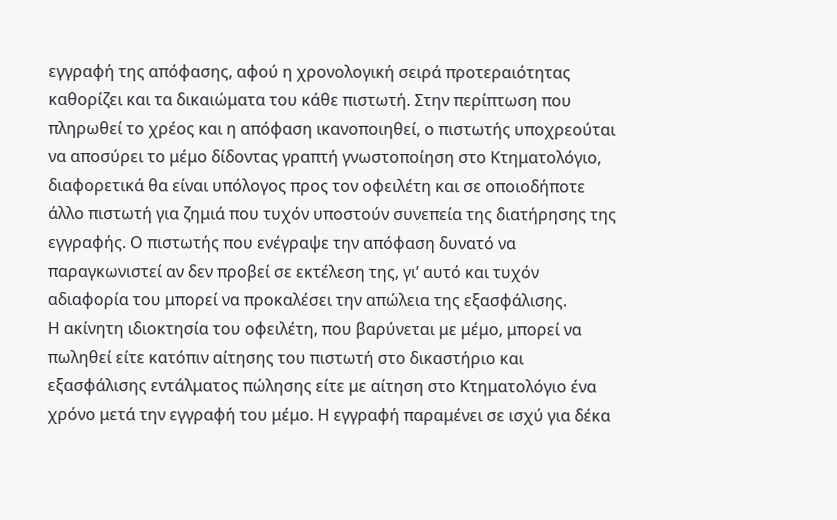εγγραφή της απόφασης, αφού η χρονολογική σειρά προτεραιότητας καθορίζει και τα δικαιώματα του κάθε πιστωτή. Στην περίπτωση που πληρωθεί το χρέος και η απόφαση ικανοποιηθεί, ο πιστωτής υποχρεούται να αποσύρει το μέμο δίδοντας γραπτή γνωστοποίηση στο Κτηματολόγιο, διαφορετικά θα είναι υπόλογος προς τον οφειλέτη και σε οποιοδήποτε άλλο πιστωτή για ζημιά που τυχόν υποστούν συνεπεία της διατήρησης της εγγραφής. Ο πιστωτής που ενέγραψε την απόφαση δυνατό να παραγκωνιστεί αν δεν προβεί σε εκτέλεση της, γι’ αυτό και τυχόν αδιαφορία του μπορεί να προκαλέσει την απώλεια της εξασφάλισης.
Η ακίνητη ιδιοκτησία του οφειλέτη, που βαρύνεται με μέμο, μπορεί να πωληθεί είτε κατόπιν αίτησης του πιστωτή στο δικαστήριο και εξασφάλισης εντάλματος πώλησης είτε με αίτηση στο Κτηματολόγιο ένα χρόνο μετά την εγγραφή του μέμο. Η εγγραφή παραμένει σε ισχύ για δέκα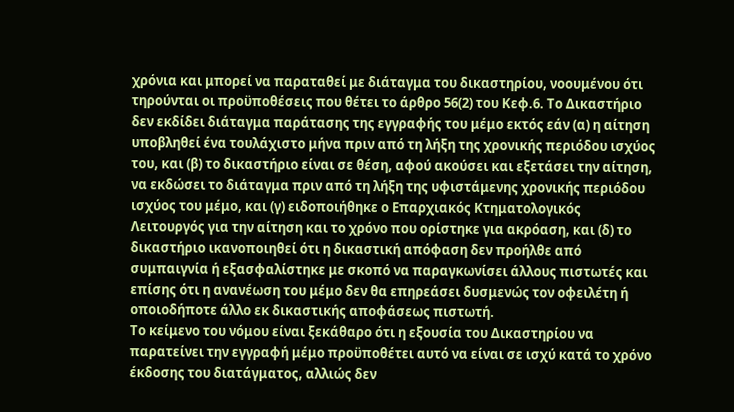χρόνια και μπορεί να παραταθεί με διάταγμα του δικαστηρίου, νοουμένου ότι τηρούνται οι προϋποθέσεις που θέτει το άρθρο 56(2) του Κεφ.6. Το Δικαστήριο δεν εκδίδει διάταγμα παράτασης της εγγραφής του μέμο εκτός εάν (α) η αίτηση υποβληθεί ένα τουλάχιστο μήνα πριν από τη λήξη της χρονικής περιόδου ισχύος του, και (β) το δικαστήριο είναι σε θέση, αφού ακούσει και εξετάσει την αίτηση, να εκδώσει το διάταγμα πριν από τη λήξη της υφιστάμενης χρονικής περιόδου ισχύος του μέμο, και (γ) ειδοποιήθηκε ο Επαρχιακός Κτηματολογικός Λειτουργός για την αίτηση και το χρόνο που ορίστηκε για ακρόαση, και (δ) το δικαστήριο ικανοποιηθεί ότι η δικαστική απόφαση δεν προήλθε από συμπαιγνία ή εξασφαλίστηκε με σκοπό να παραγκωνίσει άλλους πιστωτές και επίσης ότι η ανανέωση του μέμο δεν θα επηρεάσει δυσμενώς τον οφειλέτη ή οποιοδήποτε άλλο εκ δικαστικής αποφάσεως πιστωτή.
Το κείμενο του νόμου είναι ξεκάθαρο ότι η εξουσία του Δικαστηρίου να παρατείνει την εγγραφή μέμο προϋποθέτει αυτό να είναι σε ισχύ κατά το χρόνο έκδοσης του διατάγματος, αλλιώς δεν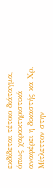εκδίδεται τέτοιο διάταγμα, όπως χαρακτηριστικά αναφέρει η δικαστής κα Χρ. Μίτλεττον στην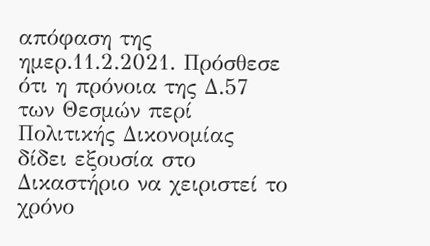απόφαση της ημερ.11.2.2021. Πρόσθεσε ότι η πρόνοια της Δ.57 των Θεσμών περί Πολιτικής Δικονομίας δίδει εξουσία στο Δικαστήριο να χειριστεί το χρόνο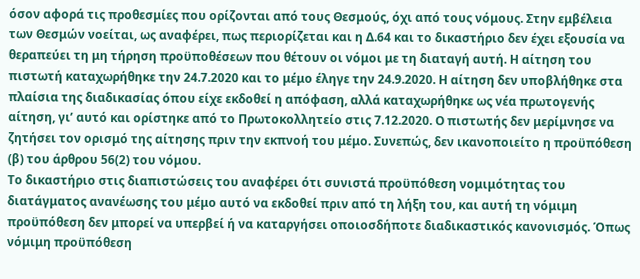όσον αφορά τις προθεσμίες που ορίζονται από τους Θεσμούς, όχι από τους νόμους. Στην εμβέλεια των Θεσμών νοείται, ως αναφέρει, πως περιορίζεται και η Δ.64 και το δικαστήριο δεν έχει εξουσία να θεραπεύει τη μη τήρηση προϋποθέσεων που θέτουν οι νόμοι με τη διαταγή αυτή. Η αίτηση του πιστωτή καταχωρήθηκε την 24.7.2020 και το μέμο έληγε την 24.9.2020. Η αίτηση δεν υποβλήθηκε στα πλαίσια της διαδικασίας όπου είχε εκδοθεί η απόφαση, αλλά καταχωρήθηκε ως νέα πρωτογενής αίτηση, γι’ αυτό και ορίστηκε από το Πρωτοκολλητείο στις 7.12.2020. Ο πιστωτής δεν μερίμνησε να ζητήσει τον ορισμό της αίτησης πριν την εκπνοή του μέμο. Συνεπώς, δεν ικανοποιείτο η προϋπόθεση (β) του άρθρου 56(2) του νόμου.
Το δικαστήριο στις διαπιστώσεις του αναφέρει ότι συνιστά προϋπόθεση νομιμότητας του διατάγματος ανανέωσης του μέμο αυτό να εκδοθεί πριν από τη λήξη του, και αυτή τη νόμιμη προϋπόθεση δεν μπορεί να υπερβεί ή να καταργήσει οποιοσδήποτε διαδικαστικός κανονισμός. Όπως νόμιμη προϋπόθεση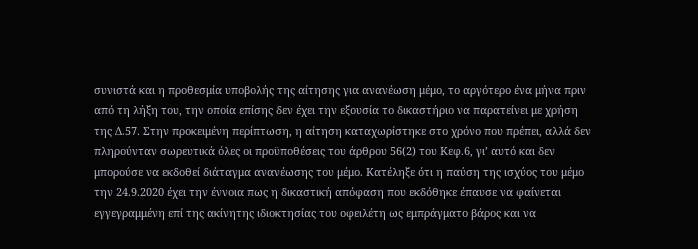συνιστά και η προθεσμία υποβολής της αίτησης για ανανέωση μέμο, το αργότερο ένα μήνα πριν από τη λήξη του, την οποία επίσης δεν έχει την εξουσία το δικαστήριο να παρατείνει με χρήση της Δ.57. Στην προκειμένη περίπτωση, η αίτηση καταχωρίστηκε στο χρόνο που πρέπει, αλλά δεν πληρούνταν σωρευτικά όλες οι προϋποθέσεις του άρθρου 56(2) του Κεφ.6, γι’ αυτό και δεν μπορούσε να εκδοθεί διάταγμα ανανέωσης του μέμο. Κατέληξε ότι η παύση της ισχύος του μέμο την 24.9.2020 έχει την έννοια πως η δικαστική απόφαση που εκδόθηκε έπαυσε να φαίνεται εγγεγραμμένη επί της ακίνητης ιδιοκτησίας του οφειλέτη ως εμπράγματο βάρος και να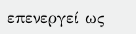επενεργεί ως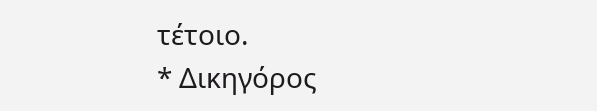τέτοιο.
* Δικηγόρος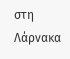στη Λάρνακα